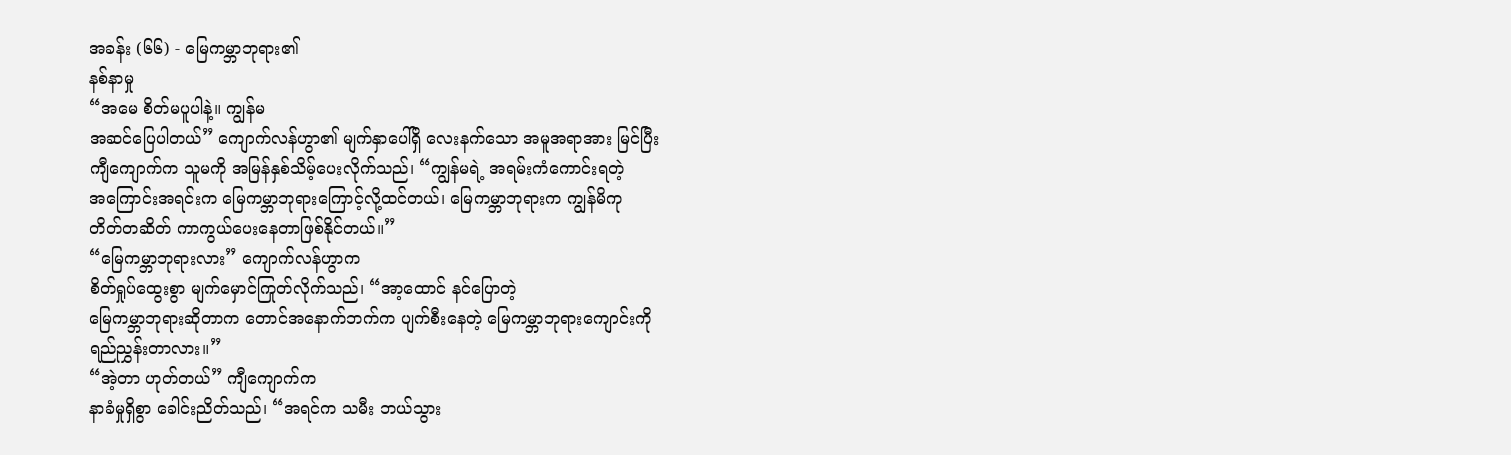အခန်း (၆၆) - မြေကမ္ဘာဘုရား၏
နစ်နာမှု
“အမေ စိတ်မပူပါနဲ့။ ကျွန်မ
အဆင်ပြေပါတယ်” ကျောက်လန်ဟွာ၏ မျက်နှာပေါ်ရှိ လေးနက်သော အမူအရာအား မြင်ပြီး
ကျီကျောက်က သူမကို အမြန်နှစ်သိမ့်ပေးလိုက်သည်၊ “ကျွန်မရဲ့ အရမ်းကံကောင်းရတဲ့
အကြောင်းအရင်းက မြေကမ္ဘာဘုရားကြောင့်လို့ထင်တယ်၊ မြေကမ္ဘာဘုရားက ကျွန်မိကု
တိတ်တဆိတ် ကာကွယ်ပေးနေတာဖြစ်နိုင်တယ်။”
“မြေကမ္ဘာဘုရားလား” ကျောက်လန်ဟွာက
စိတ်ရှုပ်ထွေးစွာ မျက်မှောင်ကြုတ်လိုက်သည်၊ “အာ့ထောင် နင်ပြောတဲ့
မြေကမ္ဘာဘုရားဆိုတာက တောင်အနောက်ဘက်က ပျက်စီးနေတဲ့ မြေကမ္ဘာဘုရားကျောင်းကို
ရည်ညွှန်းတာလား။”
“အဲ့တာ ဟုတ်တယ်” ကျီကျောက်က
နာခံမှုရှိစွာ ခေါင်းညိတ်သည်၊ “အရင်က သမီး ဘယ်သွား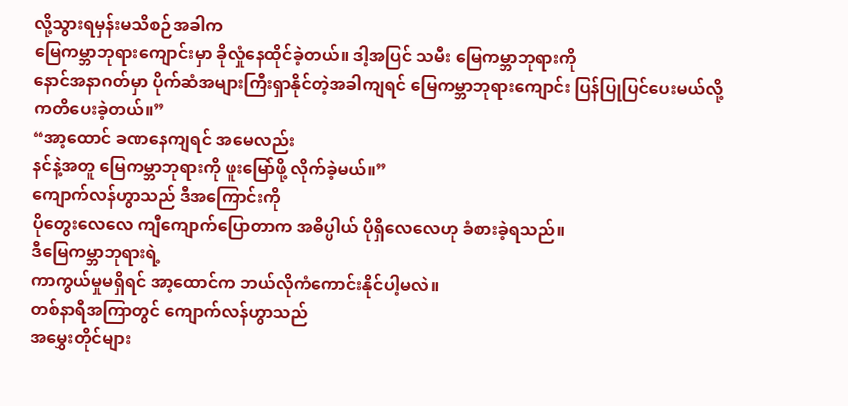လို့သွားရမှန်းမသိစဉ်အခါက
မြေကမ္ဘာဘုရားကျောင်းမှာ ခိုလှုံနေထိုင်ခဲ့တယ်။ ဒါ့အပြင် သမီး မြေကမ္ဘာဘုရားကို
နောင်အနာဂတ်မှာ ပိုက်ဆံအများကြီးရှာနိုင်တဲ့အခါကျရင် မြေကမ္ဘာဘုရားကျောင်း ပြန်ပြုပြင်ပေးမယ်လို့
ကတိပေးခဲ့တယ်။”
“အာ့ထောင် ခဏနေကျရင် အမေလည်း
နင်နဲ့အတူ မြေကမ္ဘာဘုရားကို ဖူးမြော်ဖို့ လိုက်ခဲ့မယ်။”
ကျောက်လန်ဟွာသည် ဒီအကြောင်းကို
ပိုတွေးလေလေ ကျီကျောက်ပြောတာက အဓိပ္ပါယ် ပိုရှိလေလေဟု ခံစားခဲ့ရသည်။
ဒီမြေကမ္ဘာဘုရားရဲ့
ကာကွယ်မှုမရှိရင် အာ့ထောင်က ဘယ်လိုကံကောင်းနိုင်ပါ့မလဲ။
တစ်နာရီအကြာတွင် ကျောက်လန်ဟွာသည်
အမွှေးတိုင်များ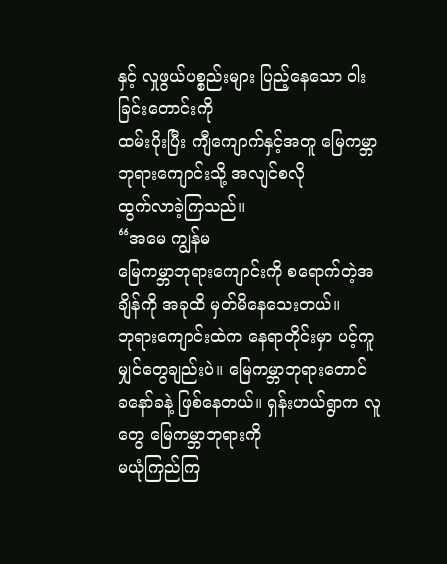နှင့် လှုဖွယ်ပစ္စည်းများ ပြည့်နေသော ဝါးခြင်းတောင်းကို
ထမ်းပိုးပြီး ကျီကျောက်နှင့်အတူ မြေကမ္ဘာဘုရားကျောင်းသို့ အလျင်စလို
ထွက်လာခဲ့ကြသည်။
“အမေ ကျွန်မ
မြေကမ္ဘာဘုရားကျောင်းကို စရောက်တဲ့အချိန်ကို အခုထိ မှတ်မိနေသေးတယ်။
ဘုရားကျောင်းထဲက နေရာတိုင်းမှာ ပင့်ကူမျှင်တွေချည်းပဲ။ မြေကမ္ဘာဘုရားတောင်
ခနော်ခနဲ့ ဖြစ်နေတယ်။ ရှန်းဟယ်ရွာက လူတွေ မြေကမ္ဘာဘုရားကို
မယုံကြည်ကြ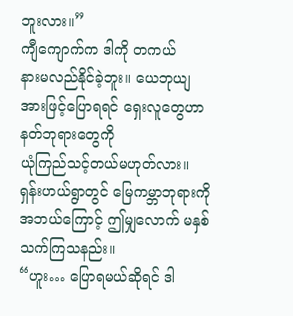ဘူးလား။”
ကျီကျောက်က ဒါကို တကယ်
နားမလည်နိုင်ခဲ့ဘူး။ ယေဘုယျအားဖြင့်ပြောရရင် ရှေးလူတွေဟာ နတ်ဘုရားတွေကို
ယုံကြည်သင့်တယ်မဟုတ်လား။
ရှန်းဟယ်ရွာတွင် မြေကမ္ဘာဘုရားကို
အဘယ်ကြောင့် ဤမျှလောက် မနှစ်သက်ကြသနည်း။
“ဟူး… ပြောရမယ်ဆိုရင် ဒါ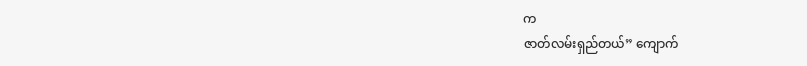က
ဇာတ်လမ်းရှည်တယ်” ကျောက်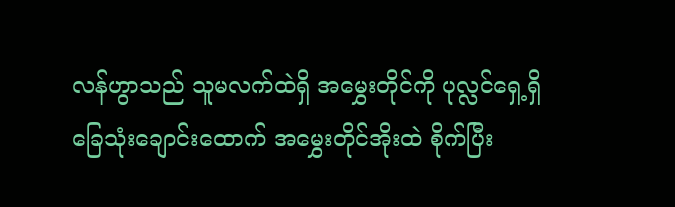လန်ဟွာသည် သူမလက်ထဲရှိ အမွှေးတိုင်ကို ပုလ္လင်ရှေ့ရှိ
ခြေသုံးချောင်းထောက် အမွှေးတိုင်အိုးထဲ စိုက်ပြီး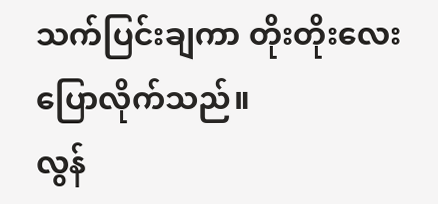သက်ပြင်းချကာ တိုးတိုးလေး
ပြောလိုက်သည်။
လွန်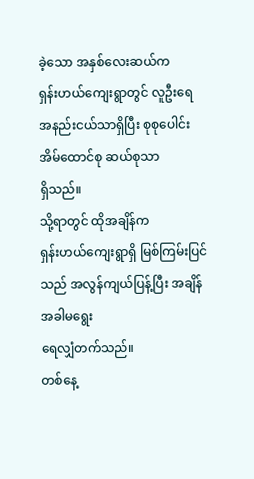ခဲ့သော အနှစ်လေးဆယ်က
ရှန်းဟယ်ကျေးရွာတွင် လူဦးရေ အနည်းငယ်သာရှိပြီး စုစုပေါင်း အိမ်ထောင်စု ဆယ်စုသာ
ရှိသည်။
သို့ရာတွင် ထိုအချိန်က
ရှန်းဟယ်ကျေးရွာရှိ မြစ်ကြမ်းပြင်သည် အလွန်ကျယ်ပြန့်ပြီး အချိန်အခါမရွေး
ရေလျှံတက်သည်။
တစ်နေ့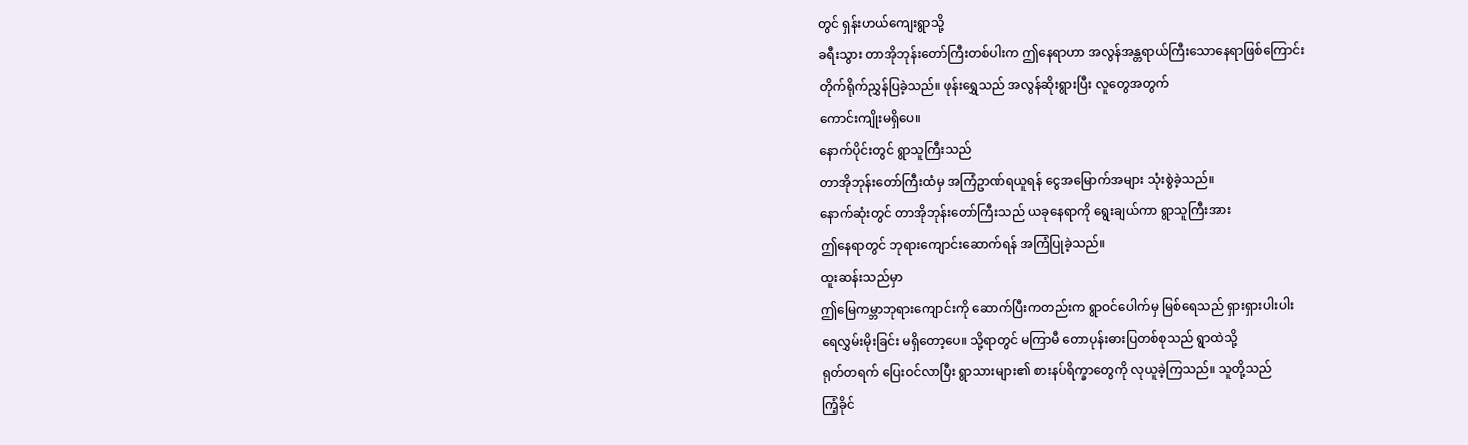တွင် ရှန်းဟယ်ကျေးရွာသို့
ခရီးသွား တာအိုဘုန်းတော်ကြီးတစ်ပါးက ဤနေရာဟာ အလွန်အန္တရာယ်ကြီးသောနေရာဖြစ်ကြောင်း
တိုက်ရိုက်ညွှန်ပြခဲ့သည်။ ဖုန်းရွှေသည် အလွန်ဆိုးရွားပြီး လူတွေအတွက်
ကောင်းကျိုးမရှိပေ။
နောက်ပိုင်းတွင် ရွာသူကြီးသည်
တာအိုဘုန်းတော်ကြီးထံမှ အကြံဥာဏ်ရယူရန် ငွေအမြောက်အများ သုံးစွဲခဲ့သည်။
နောက်ဆုံးတွင် တာအိုဘုန်းတော်ကြီးသည် ယခုနေရာကို ရွေးချယ်ကာ ရွာသူကြီးအား
ဤနေရာတွင် ဘုရားကျောင်းဆောက်ရန် အကြံပြုခဲ့သည်။
ထူးဆန်းသည်မှာ
ဤမြေကမ္ဘာဘုရားကျောင်းကို ဆောက်ပြီးကတည်းက ရွာဝင်ပေါက်မှ မြစ်ရေသည် ရှားရှားပါးပါး
ရေလွှမ်းမိုးခြင်း မရှိတော့ပေ။ သို့ရာတွင် မကြာမီ တောပုန်းဓားပြတစ်စုသည် ရွာထဲသို့
ရုတ်တရက် ပြေးဝင်လာပြီး ရွာသားများ၏ စားနပ်ရိက္ခာတွေကို လုယူခဲ့ကြသည်။ သူတို့သည်
ကြံ့ခိုင်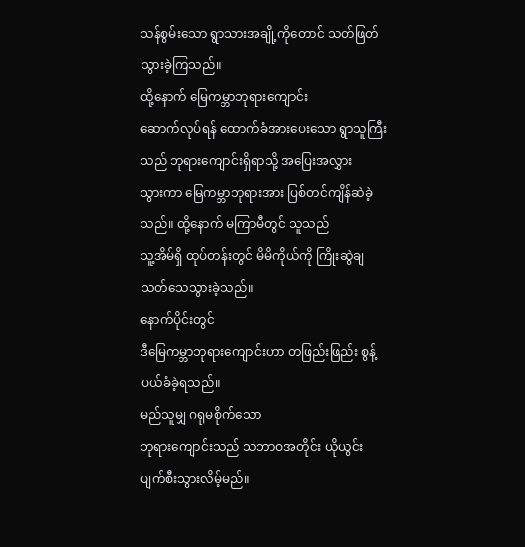သန်စွမ်းသော ရွာသားအချို့ကိုတောင် သတ်ဖြတ်သွားခဲ့ကြသည်။
ထို့နောက် မြေကမ္ဘာဘုရားကျောင်း
ဆောက်လုပ်ရန် ထောက်ခံအားပေးသော ရွာသူကြီးသည် ဘုရားကျောင်းရှိရာသို့ အပြေးအလွှား
သွားကာ မြေကမ္ဘာဘုရားအား ပြစ်တင်ကျိန်ဆဲခဲ့သည်။ ထို့နောက် မကြာမီတွင် သူသည်
သူ့အိမ်ရှိ ထုပ်တန်းတွင် မိမိကိုယ်ကို ကြိုးဆွဲချ သတ်သေသွားခဲ့သည်။
နောက်ပိုင်းတွင်
ဒီမြေကမ္ဘာဘုရားကျောင်းဟာ တဖြည်းဖြည်း စွန့်ပယ်ခံခဲ့ရသည်။
မည်သူမျှ ဂရုမစိုက်သော
ဘုရားကျောင်းသည် သဘာဝအတိုင်း ယိုယွင်းပျက်စီးသွားလိမ့်မည်။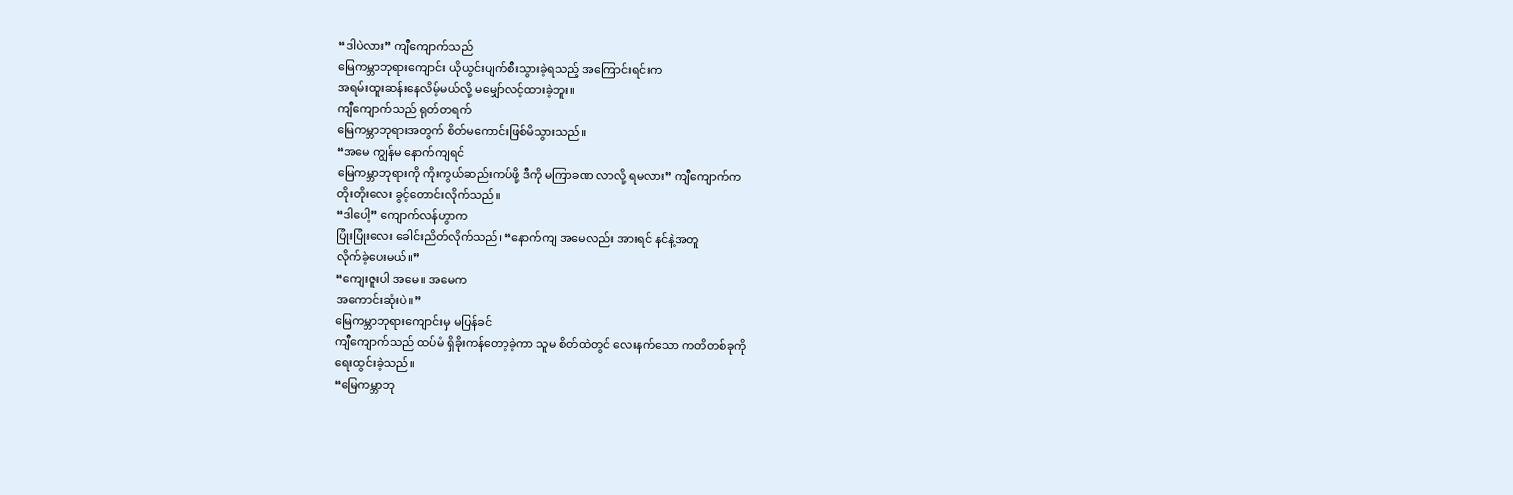“ဒါပဲလား” ကျီကျောက်သည်
မြေကမ္ဘာဘုရားကျောင်း ယိုယွင်းပျက်စီးသွားခဲ့ရသည့် အကြောင်းရင်းက
အရမ်းထူးဆန်းနေလိမ့်မယ်လို့ မမျှော်လင့်ထားခဲ့ဘူး။
ကျီကျောက်သည် ရုတ်တရက်
မြေကမ္ဘာဘုရားအတွက် စိတ်မကောင်းဖြစ်မိသွားသည်။
“အမေ ကျွန်မ နောက်ကျရင်
မြေကမ္ဘာဘုရားကို ကိုးကွယ်ဆည်းကပ်ဖို့ ဒီကို မကြာခဏ လာလို့ ရမလား” ကျီကျောက်က
တိုးတိုးလေး ခွင့်တောင်းလိုက်သည်။
“ဒါပေါ့” ကျောက်လန်ဟွာက
ပြုံးပြုံးလေး ခေါင်းညိတ်လိုက်သည်၊ “နောက်ကျ အမေလည်း အားရင် နင်နဲ့အတူ
လိုက်ခဲ့ပေးမယ်။”
“ကျေးဇူးပါ အမေ။ အမေက
အကောင်းဆုံးပဲ။”
မြေကမ္ဘာဘုရားကျောင်းမှ မပြန်ခင်
ကျီကျောက်သည် ထပ်မံ ရှိခိုးကန်တော့ခဲ့ကာ သူမ စိတ်ထဲတွင် လေးနက်သော ကတိတစ်ခုကို
ရေးထွင်းခဲ့သည်။
“မြေကမ္ဘာဘု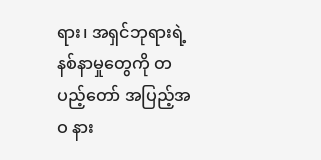ရား၊ အရှင်ဘုရားရဲ့
နစ်နာမှုတွေကို တပည့်တော် အပြည့်အဝ နား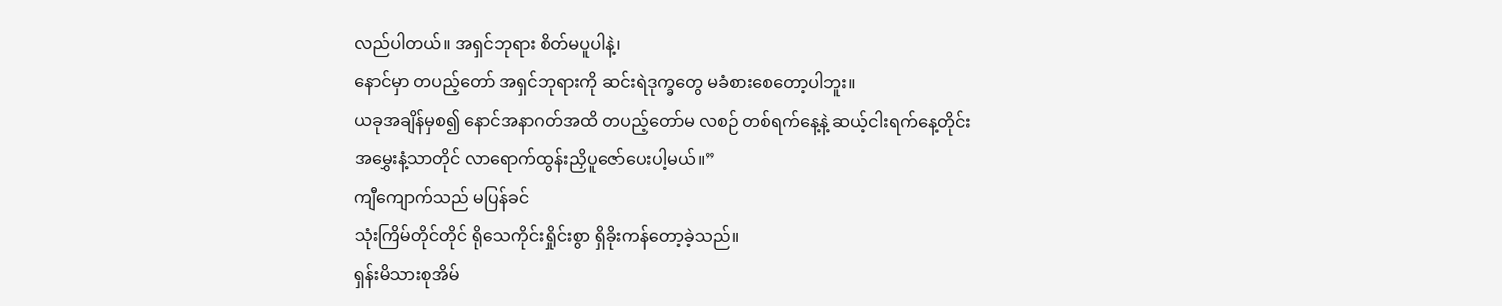လည်ပါတယ်။ အရှင်ဘုရား စိတ်မပူပါနဲ့၊
နောင်မှာ တပည့်တော် အရှင်ဘုရားကို ဆင်းရဲဒုက္ခတွေ မခံစားစေတော့ပါဘူး။
ယခုအချိန်မှစ၍ နောင်အနာဂတ်အထိ တပည့်တော်မ လစဉ် တစ်ရက်နေ့နဲ့ ဆယ့်ငါးရက်နေ့တိုင်း
အမွှေးနံ့သာတိုင် လာရောက်ထွန်းညှိပူဇော်ပေးပါ့မယ်။”
ကျီကျောက်သည် မပြန်ခင်
သုံးကြိမ်တိုင်တိုင် ရိုသေကိုင်းရှိုင်းစွာ ရှိခိုးကန်တော့ခဲ့သည်။
ရှန်းမိသားစုအိမ်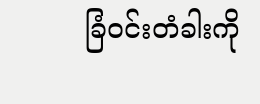ခြံဝင်းတံခါးကို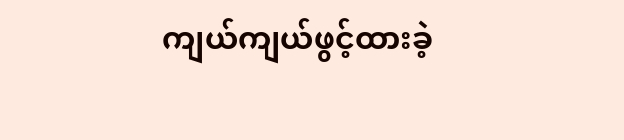ကျယ်ကျယ်ဖွင့်ထားခဲ့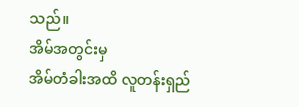သည်။
အိမ်အတွင်းမှ
အိမ်တံခါးအထိ လူတန်းရှည်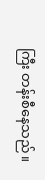ကြီး တန်းစီနေသည်။